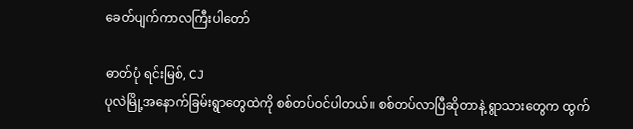ခေတ်ပျက်ကာလကြီးပါတော်

ဓာတ်ပုံ ရင်းမြစ်, CJ
ပုလဲမြို့အနောက်ခြမ်းရွာတွေထဲကို စစ်တပ်ဝင်ပါတယ်။ စစ်တပ်လာပြီဆိုတာနဲ့ ရွာသားတွေက ထွက်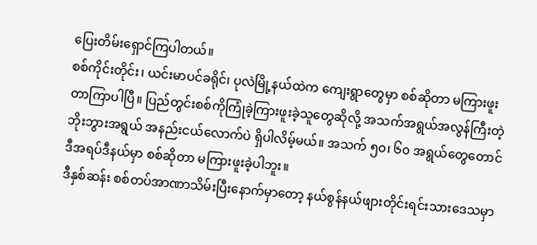ပြေးတိမ်းရှောင်ကြပါတယ်။
စစ်ကိုင်းတိုင်း၊ ယင်းမာပင်ခရိုင်၊ ပုလဲမြို့နယ်ထဲက ကျေးရွာတွေမှာ စစ်ဆိုတာ မကြားဖူးတာကြာပါပြီ။ ပြည်တွင်းစစ်ကိုကြုံခဲ့ကြားဖူးခဲ့သူတွေဆိုလို့ အသက်အရွယ်အလွန်ကြီးတဲ့ ဘိုးဘွားအရွယ် အနည်းငယ်လောက်ပဲ ရှိပါလိမ့်မယ်။ အသက် ၅၀၊ ၆၀ အရွယ်တွေတောင် ဒီအရပ်ဒီနယ်မှာ စစ်ဆိုတာ မကြားဖူးခဲ့ပါဘူး။
ဒီနှစ်ဆန်း စစ်တပ်အာဏာသိမ်းပြီးနောက်မှာတော့ နယ်စွန်နယ်ဖျားတိုင်းရင်းသားဒေသမှာ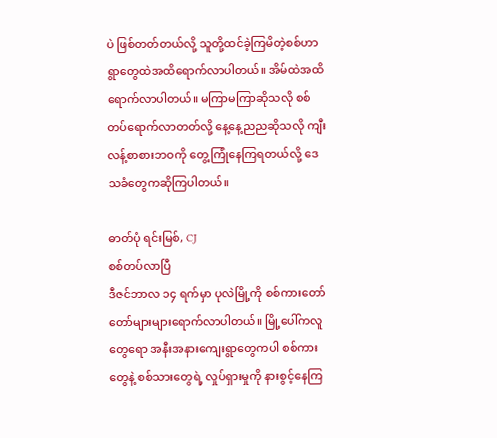ပဲ ဖြစ်တတ်တယ်လို့ သူတို့ထင်ခဲ့ကြမိတဲ့စစ်ဟာ ရွာတွေထဲအထိရောက်လာပါတယ်။ အိမ်ထဲအထိရောက်လာပါတယ်။ မကြာမကြာဆိုသလို စစ်တပ်ရောက်လာတတ်လို့ နေ့နေ့ညညဆိုသလို ကျီးလန့်စာစားဘဝကို တွေ့ကြုံနေကြရတယ်လို့ ဒေသခံတွေကဆိုကြပါတယ်။

ဓာတ်ပုံ ရင်းမြစ်, CJ
စစ်တပ်လာပြီ
ဒီဇင်ဘာလ ၁၄ ရက်မှာ ပုလဲမြို့ကို စစ်ကားတော်တော်များများရောက်လာပါတယ်။ မြို့ပေါ်ကလူတွေရော အနီးအနားကျေးရွာတွေကပါ စစ်ကားတွေနဲ့ စစ်သားတွေရဲ့ လှုပ်ရှားမှုကို နားစွင့်နေကြ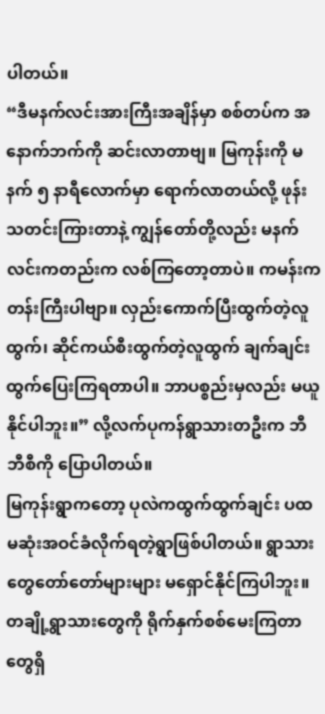ပါတယ်။
“ဒီမနက်လင်းအားကြီးအချိန်မှာ စစ်တပ်က အနောက်ဘက်ကို ဆင်းလာတာဗျ။ မြကုန်းကို မနက် ၅ နာရီလောက်မှာ ရောက်လာတယ်လို့ ဖုန်းသတင်းကြားတာနဲ့ ကျွန်တော်တို့လည်း မနက်လင်းကတည်းက လစ်ကြတော့တာပဲ။ ကမန်းကတန်းကြီးပါဗျာ။ လှည်းကောက်ပြီးထွက်တဲ့လူထွက်၊ ဆိုင်ကယ်စီးထွက်တဲ့လူထွက် ချက်ချင်းထွက်ပြေးကြရတာပါ။ ဘာပစ္စည်းမှလည်း မယူနိုင်ပါဘူး။” လို့လက်ပုကန်ရွာသားတဦးက ဘီဘီစီကို ပြောပါတယ်။
မြကုန်းရွာကတော့ ပုလဲကထွက်ထွက်ချင်း ပထမဆုံးအဝင်ခံလိုက်ရတဲ့ရွာဖြစ်ပါတယ်။ ရွာသားတွေတော်တော်များများ မရှောင်နိုင်ကြပါဘူး။ တချို့ရွာသားတွေကို ရိုက်နှက်စစ်မေးကြတာတွေရှိ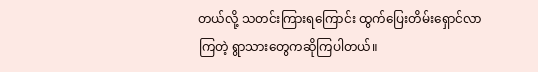တယ်လို့ သတင်းကြားရကြောင်း ထွက်ပြေးတိမ်းရှောင်လာကြတဲ့ ရွာသားတွေကဆိုကြပါတယ်။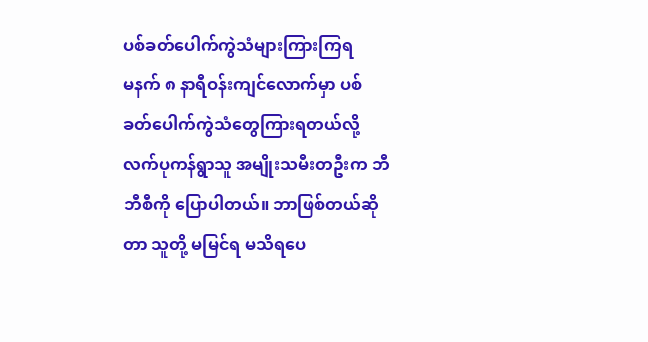ပစ်ခတ်ပေါက်ကွဲသံများကြားကြရ
မနက် ၈ နာရီဝန်းကျင်လောက်မှာ ပစ်ခတ်ပေါက်ကွဲသံတွေကြားရတယ်လို့ လက်ပုကန်ရွာသူ အမျိုးသမီးတဦးက ဘီဘီစီကို ပြောပါတယ်။ ဘာဖြစ်တယ်ဆိုတာ သူတို့ မမြင်ရ မသိရပေ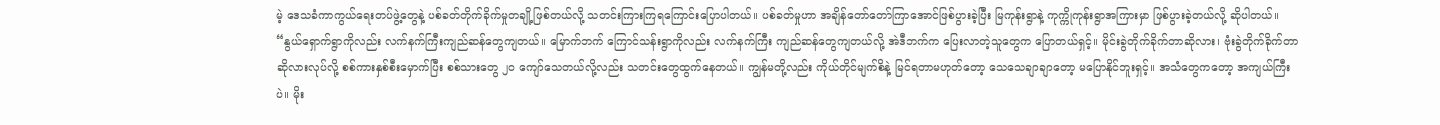မဲ့ ဒေသခံကာကွယ်ရေးတပ်ဖွဲ့တွေနဲ့ ပစ်ခတ်တိုက်ခိုက်မှုတချို့ဖြစ်တယ်လို့ သတင်းကြားကြရကြောင်းပြောပါတယ်။ ပစ်ခတ်မှုဟာ အချိန်တော်တော်ကြာအောင်ဖြစ်ပွားခဲ့ပြီး မြကုန်းရွာနဲ့ ကုက္ကိုကုန်းရွာအကြားမှာ ဖြစ်ပွားခဲ့တယ်လို့ ဆိုပါတယ်။
“နွယ်ရှောက်ရွာကိုလည်း လက်နက်ကြီးကျည်ဆန်တွေကျတယ်။ မြောက်ဘက် ကြောင်သန်းရွာကိုလည်း လက်နက်ကြီး ကျည်ဆန်တွေကျတယ်လို့ အဲဒီဘက်က ပြေးလာတဲ့သူတွေက ပြောတယ်ရှင့်။ မိုင်းခွဲတိုက်ခိုက်တာဆိုလား၊ ဗုံးခွဲတိုက်ခိုက်တာဆိုလားလုပ်လို့ စစ်ကားနှစ်စီးမှောက်ပြီး စစ်သားတွေ ၂၀ ကျော်သေတယ်လို့လည်း သတင်းတွေထွက်နေတယ်။ ကျွန်မတို့လည်း ကိုယ်တိုင်မျက်စိနဲ့ မြင်ရတာမဟုတ်တော့ သေသေချာချာတော့ မပြောနိုင်ဘူးရှင့်။ အသံတွေကတော့ အကျယ်ကြီးပဲ။ မိုး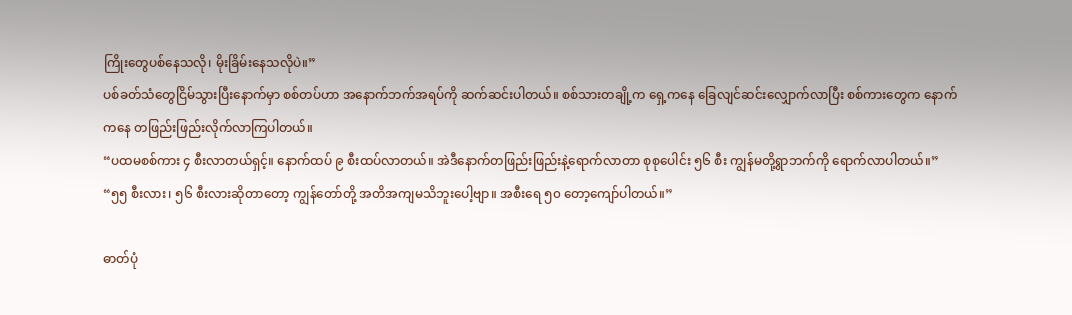ကြိုးတွေပစ်နေသလို၊ မိုးခြိမ်းနေသလိုပဲ။”
ပစ်ခတ်သံတွေငြိမ်သွားပြီးနောက်မှာ စစ်တပ်ဟာ အနောက်ဘက်အရပ်ကို ဆက်ဆင်းပါတယ်။ စစ်သားတချို့က ရှေ့ကနေ ခြေလျင်ဆင်းလျှောက်လာပြီး စစ်ကားတွေက နောက်ကနေ တဖြည်းဖြည်းလိုက်လာကြပါတယ်။
“ပထမစစ်ကား ၄ စီးလာတယ်ရှင့်။ နောက်ထပ် ၉ စီးထပ်လာတယ်။ အဲဒီနောက်တဖြည်းဖြည်းနဲ့ရောက်လာတာ စုစုပေါင်း ၅၆ စီး ကျွန်မတို့ရွာဘက်ကို ရောက်လာပါတယ်။”
“၅၅ စီးလား၊ ၅၆ စီးလားဆိုတာတော့ ကျွန်တော်တို့ အတိအကျမသိဘူးပေါ့ဗျာ။ အစီးရေ ၅၀ တော့ကျော်ပါတယ်။”

ဓာတ်ပုံ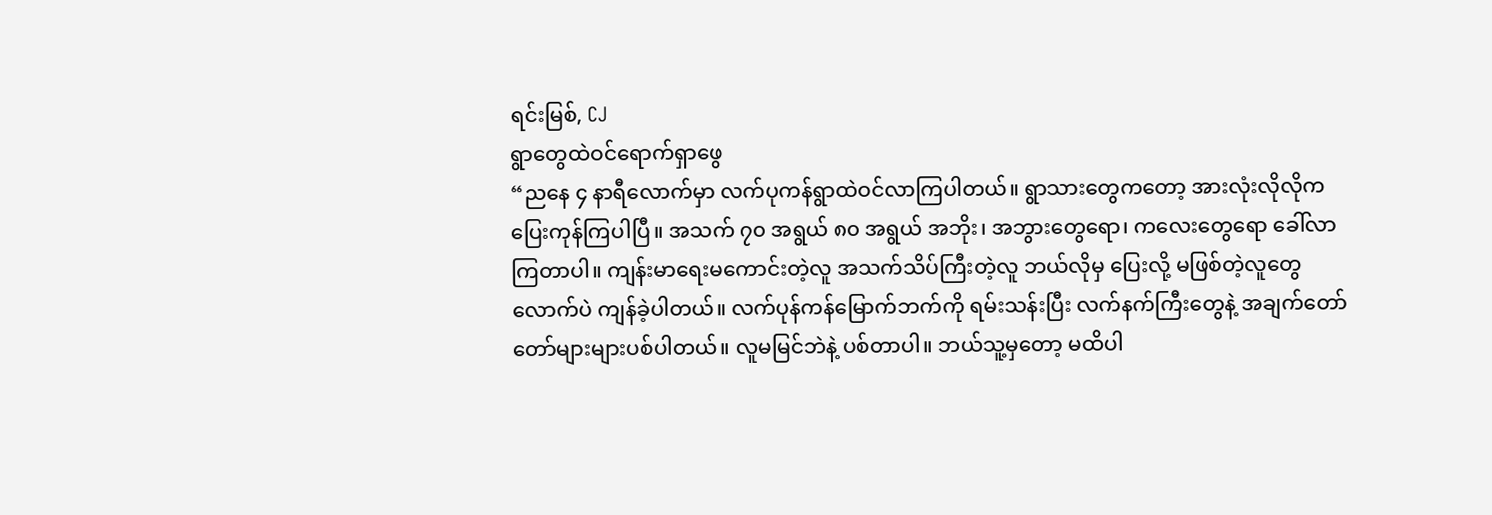ရင်းမြစ်, CJ
ရွာတွေထဲဝင်ရောက်ရှာဖွေ
“ညနေ ၄ နာရီလောက်မှာ လက်ပုကန်ရွာထဲဝင်လာကြပါတယ်။ ရွာသားတွေကတော့ အားလုံးလိုလိုက ပြေးကုန်ကြပါပြီ။ အသက် ၇၀ အရွယ် ၈၀ အရွယ် အဘိုး၊ အဘွားတွေရော၊ ကလေးတွေရော ခေါ်လာကြတာပါ။ ကျန်းမာရေးမကောင်းတဲ့လူ အသက်သိပ်ကြီးတဲ့လူ ဘယ်လိုမှ ပြေးလို့ မဖြစ်တဲ့လူတွေလောက်ပဲ ကျန်ခဲ့ပါတယ်။ လက်ပုန်ကန်မြောက်ဘက်ကို ရမ်းသန်းပြီး လက်နက်ကြီးတွေနဲ့ အချက်တော်တော်များများပစ်ပါတယ်။ လူမမြင်ဘဲနဲ့ ပစ်တာပါ။ ဘယ်သူ့မှတော့ မထိပါ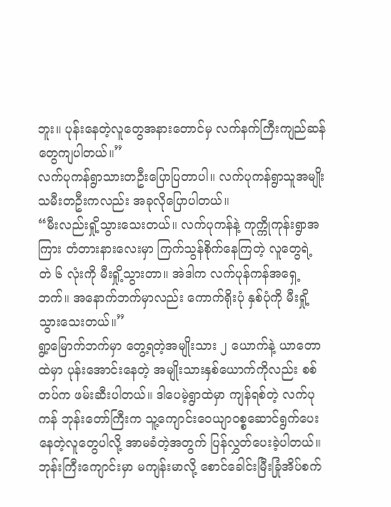ဘူး။ ပုန်းနေတဲ့လူတွေအနားတောင်မှ လက်နက်ကြီးကျည်ဆန်တွေကျပါတယ်။”
လက်ပုကန်ရွာသားတဦးပြောပြတာပါ။ လက်ပုကန်ရွာသူအမျိုးသမီးတဦးကလည်း အခုလိုပြောပါတယ်။
“မီးလည်းရှို့သွားသေးတယ်။ လက်ပုကန်နဲ့ ကုက္ကိုကုန်းရွာအကြား တံတားနားလေးမှာ ကြက်သွန်စိုက်နေကြတဲ့ လူတွေရဲ့ တဲ ၆ လုံးကို မီးရှို့သွားတာ။ အဲဒါက လက်ပုန်ကန်အရှေ့ဘက်။ အနောက်ဘက်မှာလည်း ကောက်ရိုးပုံ နှစ်ပုံကို မီးရှို့သွားသေးတယ်။”
ရွာ့မြောက်ဘက်မှာ တွေ့ရတဲ့အမျိုးသား ၂ ယောက်နဲ့ ယာတောထဲမှာ ပုန်းအောင်းနေတဲ့ အမျိုးသားနှစ်ယောက်ကိုလည်း စစ်တပ်က ဖမ်းဆီးပါတယ်။ ဒါပေမဲ့ရွာထဲမှာ ကျန်ရစ်တဲ့ လက်ပုကန် ဘုန်းတော်ကြီးက သူ့ကျောင်းဝေယျာဝစ္စဆောင်ရွက်ပေးနေတဲ့လူတွေပါလို့ အာမခံတဲ့အတွက် ပြန်လွှတ်ပေးခဲ့ပါတယ်။ ဘုန်းကြီးကျောင်းမှာ မကျန်းမာလို့ စောင်ခေါင်းမြီးခြုံအိပ်စက်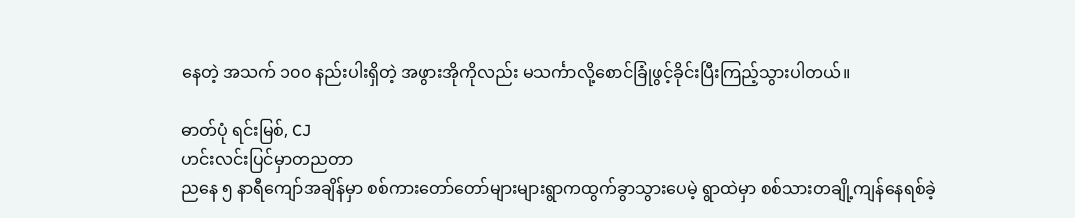နေတဲ့ အသက် ၁၀၀ နည်းပါးရှိတဲ့ အဖွားအိုကိုလည်း မသင်္ကာလို့စောင်ခြုံဖွင့်ခိုင်းပြီးကြည့်သွားပါတယ်။

ဓာတ်ပုံ ရင်းမြစ်, CJ
ဟင်းလင်းပြင်မှာတညတာ
ညနေ ၅ နာရီကျော်အချိန်မှာ စစ်ကားတော်တော်များများရွာကထွက်ခွာသွားပေမဲ့ ရွာထဲမှာ စစ်သားတချို့ကျန်နေရစ်ခဲ့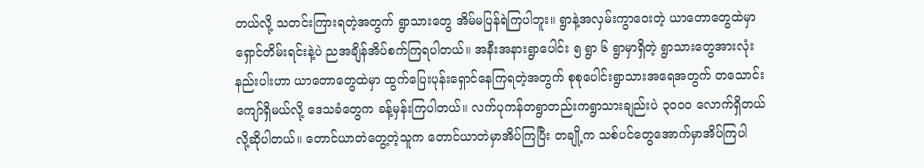တယ်လို့ သတင်းကြားရတဲ့အတွက် ရွာသားတွေ အိမ်မပြန်ရဲကြပါဘူး။ ရွာနဲ့အလှမ်းကွာဝေးတဲ့ ယာတောတွေထဲမှာ ရှောင်တိမ်းရင်းနဲ့ပဲ ညအချိန်အိပ်စက်ကြရပါတယ်။ အနီးအနားရွာပေါင်း ၅ ရွာ ၆ ရွာမှာရှိတဲ့ ရွာသားတွေအားလုံးနည်းပါးဟာ ယာတောတွေထဲမှာ ထွက်ပြေးပုန်းရှောင်နေကြရတဲ့အတွက် စုစုပေါင်းရွာသားအရေအတွက် တသောင်းကျော်ရှိမယ်လို့ ဒေသခံတွေက ခန့်မှန်းကြပါတယ်။ လက်ပုကန်တရွာတည်းကရွာသားချည်းပဲ ၃၀၀၀ လောက်ရှိတယ်လို့ဆိုပါတယ်။ တောင်ယာတဲတွေ့တဲ့သူက တောင်ယာတဲမှာအိပ်ကြပြီး တချို့က သစ်ပင်တွေအောက်မှာအိပ်ကြပါ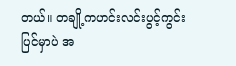တယ်။ တချို့ကဟင်းလင်းပွင့်ကွင်းပြင်မှာပဲ အ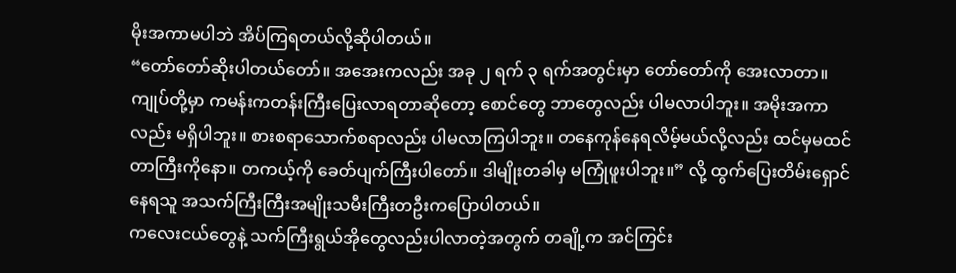မိုးအကာမပါဘဲ အိပ်ကြရတယ်လို့ဆိုပါတယ်။
“တော်တော်ဆိုးပါတယ်တော်။ အအေးကလည်း အခု ၂ ရက် ၃ ရက်အတွင်းမှာ တော်တော်ကို အေးလာတာ။ ကျုပ်တို့မှာ ကမန်းကတန်းကြီးပြေးလာရတာဆိုတော့ စောင်တွေ ဘာတွေလည်း ပါမလာပါဘူး။ အမိုးအကာလည်း မရှိပါဘူး။ စားစရာသောက်စရာလည်း ပါမလာကြပါဘူး။ တနေကုန်နေရလိမ့်မယ်လို့လည်း ထင်မှမထင်တာကြီးကိုနော။ တကယ့်ကို ခေတ်ပျက်ကြီးပါတော်။ ဒါမျိုးတခါမှ မကြုံဖူးပါဘူး။” လို့ ထွက်ပြေးတိမ်းရှောင်နေရသူ အသက်ကြီးကြီးအမျိုးသမီးကြီးတဦးကပြောပါတယ်။
ကလေးငယ်တွေနဲ့ သက်ကြီးရွယ်အိုတွေလည်းပါလာတဲ့အတွက် တချို့က အင်ကြင်း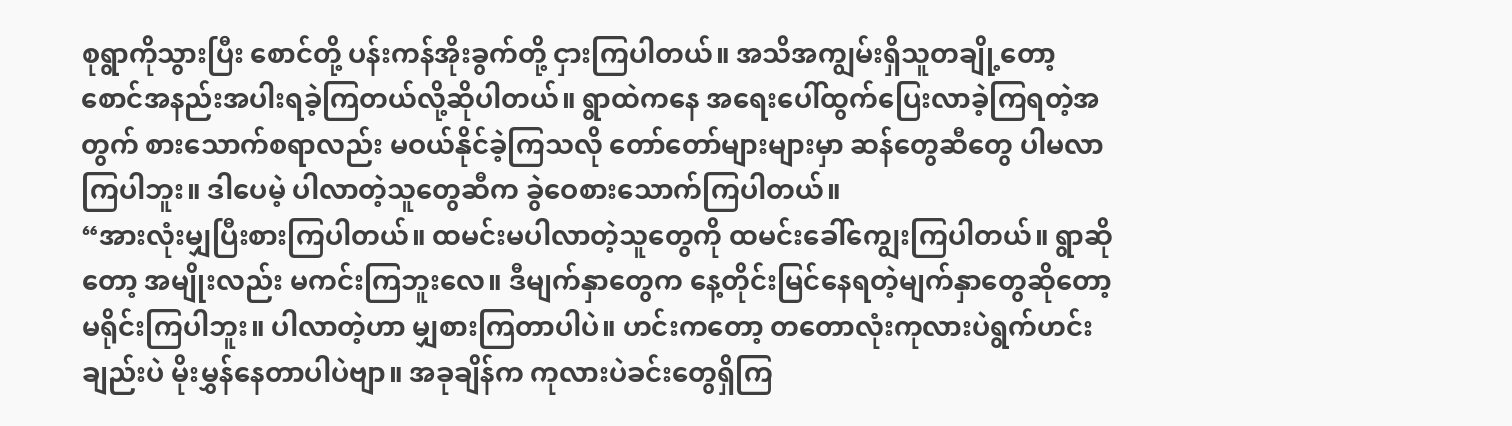စုရွာကိုသွားပြီး စောင်တို့ ပန်းကန်အိုးခွက်တို့ ငှားကြပါတယ်။ အသိအကျွမ်းရှိသူတချို့တော့ စောင်အနည်းအပါးရခဲ့ကြတယ်လို့ဆိုပါတယ်။ ရွာထဲကနေ အရေးပေါ်ထွက်ပြေးလာခဲ့ကြရတဲ့အတွက် စားသောက်စရာလည်း မဝယ်နိုင်ခဲ့ကြသလို တော်တော်များများမှာ ဆန်တွေဆီတွေ ပါမလာကြပါဘူး။ ဒါပေမဲ့ ပါလာတဲ့သူတွေဆီက ခွဲဝေစားသောက်ကြပါတယ်။
“အားလုံးမျှပြီးစားကြပါတယ်။ ထမင်းမပါလာတဲ့သူတွေကို ထမင်းခေါ်ကျွေးကြပါတယ်။ ရွာဆိုတော့ အမျိုးလည်း မကင်းကြဘူးလေ။ ဒီမျက်နှာတွေက နေ့တိုင်းမြင်နေရတဲ့မျက်နှာတွေဆိုတော့ မရိုင်းကြပါဘူး။ ပါလာတဲ့ဟာ မျှစားကြတာပါပဲ။ ဟင်းကတော့ တတောလုံးကုလားပဲရွက်ဟင်းချည်းပဲ မိုးမွှန်နေတာပါပဲဗျာ။ အခုချိန်က ကုလားပဲခင်းတွေရှိကြ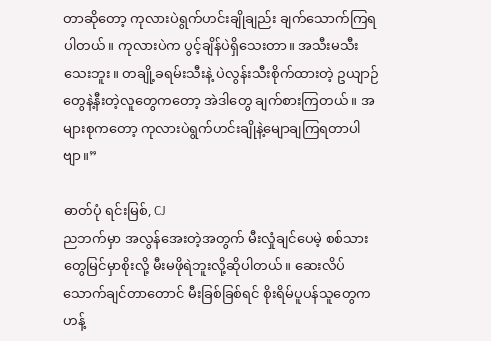တာဆိုတော့ ကုလားပဲရွက်ဟင်းချိုချည်း ချက်သောက်ကြရပါတယ်။ ကုလားပဲက ပွင့်ချိန်ပဲရှိသေးတာ။ အသီးမသီးသေးဘူး။ တချို့ခရမ်းသီးနဲ့ ပဲလွန်းသီးစိုက်ထားတဲ့ ဥယျာဉ်တွေနဲ့နီးတဲ့လူတွေကတော့ အဲဒါတွေ ချက်စားကြတယ်။ အများစုကတော့ ကုလားပဲရွက်ဟင်းချိုနဲ့မျောချကြရတာပါဗျာ။”

ဓာတ်ပုံ ရင်းမြစ်, CJ
ညဘက်မှာ အလွန်အေးတဲ့အတွက် မီးလှုံချင်ပေမဲ့ စစ်သားတွေမြင်မှာစိုးလို့ မီးမဖိုရဲဘူးလို့ဆိုပါတယ်။ ဆေးလိပ်သောက်ချင်တာတောင် မီးခြစ်ခြစ်ရင် စိုးရိမ်ပူပန်သူတွေက ဟန့်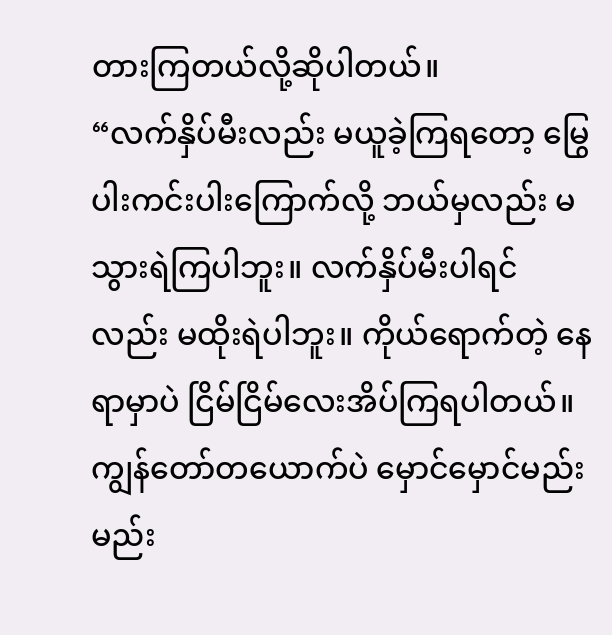တားကြတယ်လို့ဆိုပါတယ်။
“လက်နှိပ်မီးလည်း မယူခဲ့ကြရတော့ မြွေပါးကင်းပါးကြောက်လို့ ဘယ်မှလည်း မသွားရဲကြပါဘူး။ လက်နှိပ်မီးပါရင်လည်း မထိုးရဲပါဘူး။ ကိုယ်ရောက်တဲ့ နေရာမှာပဲ ငြိမ်ငြိမ်လေးအိပ်ကြရပါတယ်။ ကျွန်တော်တယောက်ပဲ မှောင်မှောင်မည်းမည်း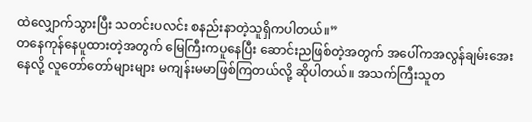ထဲလျှောက်သွားပြီး သတင်းပလင်း စနည်းနာတဲ့သူရှိကပါတယ်။”
တနေကုန်နေပူထားတဲ့အတွက် မြေကြီးကပူနေပြီး ဆောင်းညဖြစ်တဲ့အတွက် အပေါ်ကအလွန်ချမ်းအေးနေလို့ လူတော်တော်များများ မကျန်းမမာဖြစ်ကြတယ်လို့ ဆိုပါတယ်။ အသက်ကြီးသူတ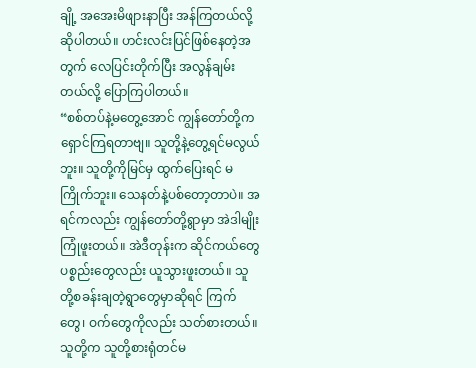ချို့ အအေးမိဖျားနာပြီး အန်ကြတယ်လို့ဆိုပါတယ်။ ဟင်းလင်းပြင်ဖြစ်နေတဲ့အတွက် လေပြင်းတိုက်ပြီး အလွန်ချမ်းတယ်လို့ ပြောကြပါတယ်။
“စစ်တပ်နဲ့မတွေ့အောင် ကျွန်တော်တို့ကရှောင်ကြရတာဗျ။ သူတို့နဲ့တွေ့ရင်မလွယ်ဘူး။ သူတို့ကိုမြင်မှ ထွက်ပြေးရင် မကြိုက်ဘူး။ သေနတ်နဲ့ပစ်တော့တာပဲ။ အရင်ကလည်း ကျွန်တော်တို့ရွာမှာ အဲဒါမျိုးကြုံဖူးတယ်။ အဲဒီတုန်းက ဆိုင်ကယ်တွေ ပစ္စည်းတွေလည်း ယူသွားဖူးတယ်။ သူတို့စခန်းချတဲ့ရွာတွေမှာဆိုရင် ကြက်တွေ၊ ဝက်တွေကိုလည်း သတ်စားတယ်။ သူတို့က သူတို့စားရုံတင်မ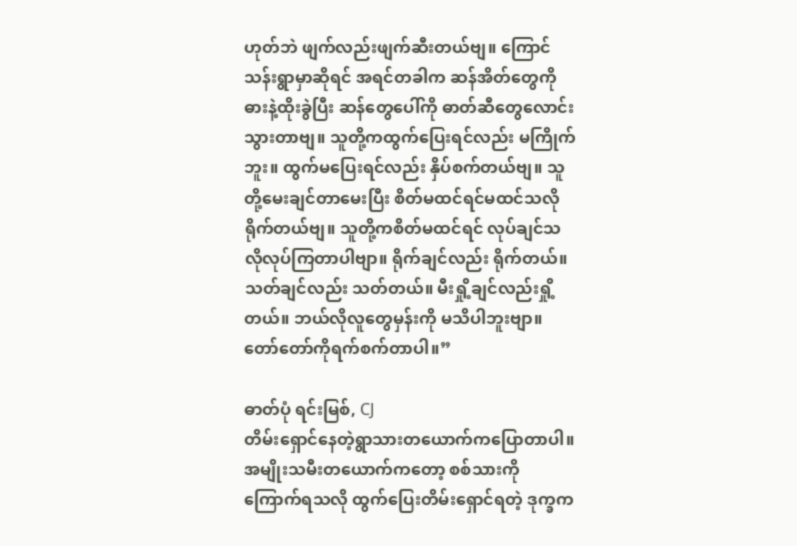ဟုတ်ဘဲ ဖျက်လည်းဖျက်ဆီးတယ်ဗျ။ ကြောင်သန်းရွာမှာဆိုရင် အရင်တခါက ဆန်အိတ်တွေကို ဓားနဲ့ထိုးခွဲပြီး ဆန်တွေပေါ်ကို ဓာတ်ဆီတွေလောင်းသွားတာဗျ။ သူတို့ကထွက်ပြေးရင်လည်း မကြိုက်ဘူး။ ထွက်မပြေးရင်လည်း နှိပ်စက်တယ်ဗျ။ သူတို့မေးချင်တာမေးပြီး စိတ်မထင်ရင်မထင်သလို ရိုက်တယ်ဗျ။ သူတို့ကစိတ်မထင်ရင် လုပ်ချင်သလိုလုပ်ကြတာပါဗျာ။ ရိုက်ချင်လည်း ရိုက်တယ်။ သတ်ချင်လည်း သတ်တယ်။ မီးရှို့ချင်လည်းရှို့တယ်။ ဘယ်လိုလူတွေမှန်းကို မသိပါဘူးဗျာ။ တော်တော်ကိုရက်စက်တာပါ။”

ဓာတ်ပုံ ရင်းမြစ်, CJ
တိမ်းရှောင်နေတဲ့ရွာသားတယောက်ကပြောတာပါ။ အမျိုးသမီးတယောက်ကတော့ စစ်သားကိုကြောက်ရသလို ထွက်ပြေးတိမ်းရှောင်ရတဲ့ ဒုက္ခက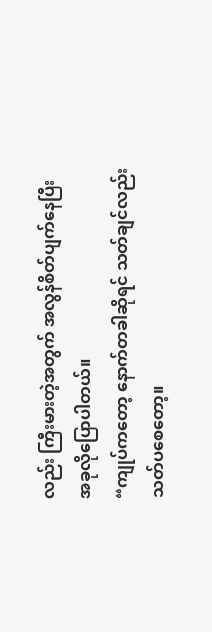လည်း ကြီးမားတဲ့အတွက် အလွန်စိတ်ပျက်နေပြီးအခုလိုပြောပါတယ်။
“ကျုပ်ကတော့ နောက်တခါဆိုရင် သတ်ချင်လည်း သတ်ပစေတော့။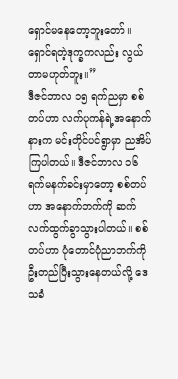ရှောင်မနေတော့ဘူးတော်။ ရှောင်ရတဲ့ဒုက္ခကလည်း လွယ်တာမဟုတ်ဘူး။”
ဒီဇင်ဘာလ ၁၅ ရက်ညမှာ စစ်တပ်ဟာ လက်ပုကန်ရဲ့အနောက်နားက မင်းတိုင်ပင်ရွာမှာ ညအိပ်ကြပါတယ်။ ဒီဇင်ဘာလ ၁၆ ရက်မနက်ခင်းမှာတော့ စစ်တပ်ဟာ အနောက်ဘက်ကို ဆက်လက်ထွက်ခွာသွားပါတယ်။ စစ်တပ်ဟာ ပုံတောင်ပုံညာဘက်ကို ဦးတည်ပြီးသွားနေတယ်လို့ ဒေသခံ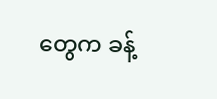တွေက ခန့်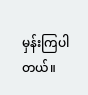မှန်းကြပါတယ်။